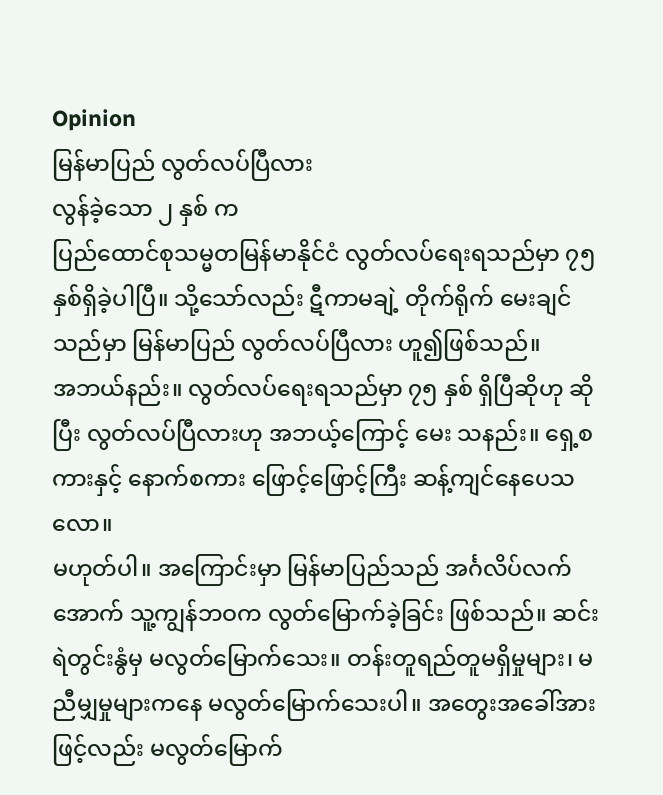Opinion
မြန်မာပြည် လွတ်လပ်ပြီလား
လွန်ခဲ့သော ၂ နှစ် က
ပြည်ထောင်စုသမ္မတမြန်မာနိုင်ငံ လွတ်လပ်ရေးရသည်မှာ ၇၅ နှစ်ရှိခဲ့ပါပြီ။ သို့သော်လည်း ဋီကာမချဲ့ တိုက်ရိုက် မေးချင်သည်မှာ မြန်မာပြည် လွတ်လပ်ပြီလား ဟူ၍ဖြစ်သည်။
အဘယ်နည်း။ လွတ်လပ်ရေးရသည်မှာ ၇၅ နှစ် ရှိပြီဆိုဟု ဆိုပြီး လွတ်လပ်ပြီလားဟု အဘယ့်ကြောင့် မေး သနည်း။ ရှေ့စကားနှင့် နောက်စကား ဖြောင့်ဖြောင့်ကြီး ဆန့်ကျင်နေပေသလော။
မဟုတ်ပါ။ အကြောင်းမှာ မြန်မာပြည်သည် အင်္ဂလိပ်လက်အောက် သူ့ကျွန်ဘဝက လွတ်မြောက်ခဲ့ခြင်း ဖြစ်သည်။ ဆင်းရဲတွင်းနွံမှ မလွတ်မြောက်သေး။ တန်းတူရည်တူမရှိမှုများ၊ မညီမျှမှုများကနေ မလွတ်မြောက်သေးပါ။ အတွေးအခေါ်အားဖြင့်လည်း မလွတ်မြောက်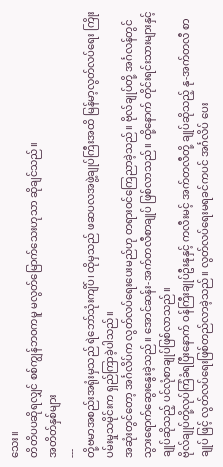သေး။
တိတိပပဆိုရလျှင် စစ်ကျွန်ဘဝကမူ မလွတ်မြောက်သေးဟုသာ ဆိုချင်သည်။
အတိတ်နှစ်များ
---
တို့ဗမာအစည်းအရုံးမှသည် ရဲဘော်သုံးကျိပ်၊ ထိုမှသည် ဖဆပလအဖွဲ့ချုပ်ကြီးအထိ မြန်မာ့လွတ်လပ်ရေး ကြိုးပမ်းမှုသမိုင်းက ရှည်ကြာခဲ့ပါသည်။
အဆုံးတွင်တော့ အင်္ဂလိပ်က လွတ်လပ်ရေးပေးမည်ဟု တရားဝင်ကြေညာခဲ့သည်။ ဗိုလ်ချုပ်တို့ အင်္ဂလန်တွင် သွားရောက်ဆွေးနွေးခဲ့သည်။ အောင်ဆန်း-အက်တလီစာချုပ် ဖြစ်လာသည်။ ထို့နောက် တိုင်းရင်းသားများနှင့် ချုပ်ဆိုသည့် ပင်လုံစာချုပ်ဖြစ်လာသည်။
ဗိုလ်ချုပ်တို့လုပ်ကြံခံရပြီးနောက် ဝန်ကြီးချုပ်ဦးနုနှင့် ကလီးမင့် အက်တလီတို့ ချုပ်ဆိုသည့် နု-အက်တလီ စာချုပ် ဖြင့် လွတ်လပ်ရေးဖြစ်တည်လာခဲ့သည်။ လွတ်လပ်ရေးမရခင်ကပင် အင်္ဂလိပ် ပေး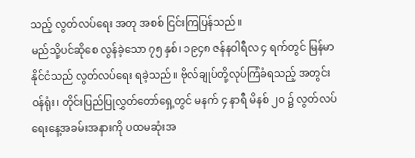သည့် လွတ်လပ်ရေး အတု အစစ် ငြင်းကြပြန်သည်။
မည်သို့ပင်ဆိုစေ လွန်ခဲ့သော ၇၅ နှစ်၊ ၁၉၄၈ ဇန်နဝါရီလ ၄ ရက်တွင် မြန်မာနိုင်ငံသည် လွတ်လပ်ရေး ရခဲ့သည်။ ဗိုလ်ချုပ်တို့လုပ်ကြံခံရသည့် အတွင်းဝန်ရုံး၊ တိုင်းပြည်ပြုလွှတ်တော်ရှေ့တွင် မနက် ၄ နာရီ မိနစ် ၂၀ ၌ လွတ်လပ်ရေးနေ့အခမ်းအနားကို ပထမဆုံးအ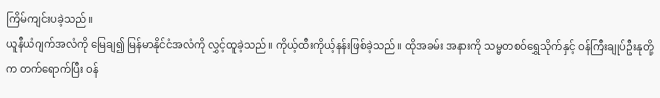ကြိမ်ကျင်းပခဲ့သည်။
ယူနီယံဂျက်အလံကို မြေချ၍ မြန်မာနိုင်ငံအလံကို လွှင့်ထူခဲ့သည်။ ကိုယ့်ထီးကိုယ့်နန်းဖြစ်ခဲ့သည်။ ထိုအခမ်း အနားကို သမ္မတစဝ်ရွှေသိုက်နှင့် ဝန်ကြီးချုပ်ဦးနုတို့က တက်ရောက်ပြီး ဝန်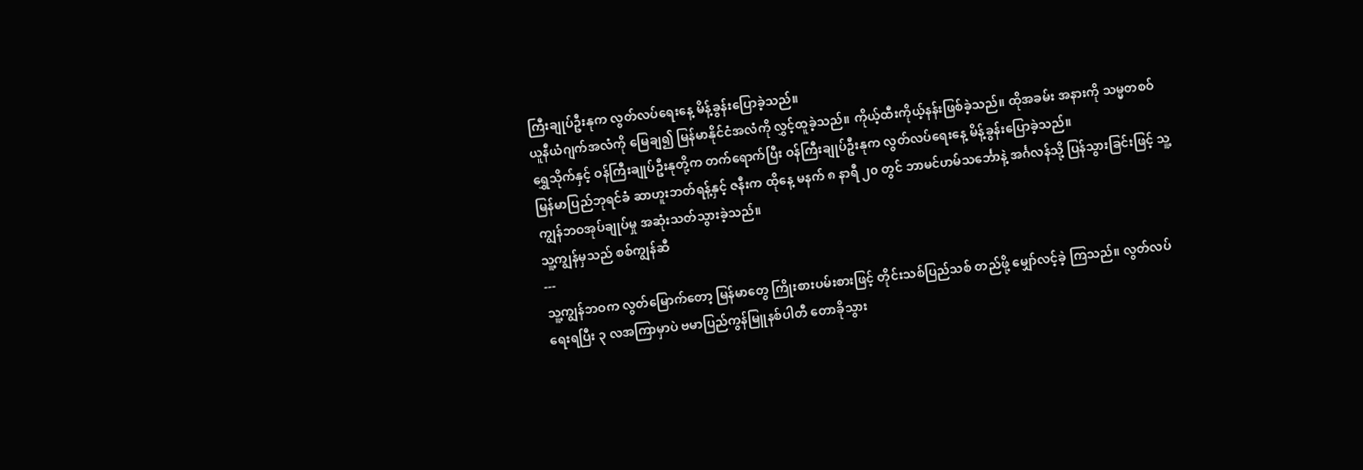ကြီးချုပ်ဦးနုက လွတ်လပ်ရေးနေ့ မိန့်ခွန်းပြောခဲ့သည်။
ယူနီယံဂျက်အလံကို မြေချ၍ မြန်မာနိုင်ငံအလံကို လွှင့်ထူခဲ့သည်။ ကိုယ့်ထီးကိုယ့်နန်းဖြစ်ခဲ့သည်။ ထိုအခမ်း အနားကို သမ္မတစဝ်ရွှေသိုက်နှင့် ဝန်ကြီးချုပ်ဦးနုတို့က တက်ရောက်ပြီး ဝန်ကြီးချုပ်ဦးနုက လွတ်လပ်ရေးနေ့ မိန့်ခွန်းပြောခဲ့သည်။
မြန်မာပြည်ဘုရင်ခံ ဆာဟူးဘတ်ရန့်နှင့် ဇနီးက ထိုနေ့ မနက် ၈ နာရီ ၂၀ တွင် ဘာမင်ဟမ်သင်္ဘောနဲ့ အင်္ဂလန်သို့ ပြန်သွားခြင်းဖြင့် သူ့ကျွန်ဘဝအုပ်ချုပ်မှု အဆုံးသတ်သွားခဲ့သည်။
သူ့ကျွန်မှသည် စစ်ကျွန်ဆီ
---
သူ့ကျွန်ဘဝက လွတ်မြောက်တော့ မြန်မာတွေ ကြိုးစားပမ်းစားဖြင့် တိုင်းသစ်ပြည်သစ် တည်ဖို့ မျှော်လင့်ခဲ့ ကြသည်။ လွတ်လပ်ရေးရပြီး ၃ လအကြာမှာပဲ ဗမာပြည်ကွန်မြူနစ်ပါတီ တောခိုသွား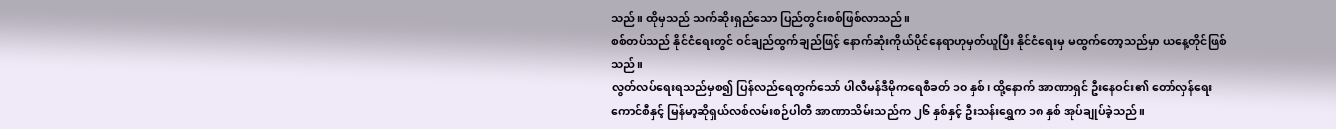သည်။ ထိုမှသည် သက်ဆိုးရှည်သော ပြည်တွင်းစစ်ဖြစ်လာသည်။
စစ်တပ်သည် နိုင်ငံရေးတွင် ဝင်ချည်ထွက်ချည်ဖြင့် နောက်ဆုံးကိုယ်ပိုင်နေရာဟုမှတ်ယူပြီး နိုင်ငံရေးမှ မထွက်တော့သည်မှာ ယနေ့တိုင်ဖြစ်သည်။
လွတ်လပ်ရေးရသည်မှစ၍ ပြန်လည်ရေတွက်သော် ပါလီမန်ဒီမိုကရေစီခတ် ၁၀ နှစ်၊ ထို့နောက် အာဏာရှင် ဦးနေဝင်း၏ တော်လှန်ရေးကောင်စီနှင့် မြန်မာ့ဆိုရှယ်လစ်လမ်းစဉ်ပါတီ အာဏာသိမ်းသည်က ၂၆ နှစ်နှင့် ဦးသန်းရွှေက ၁၈ နှစ် အုပ်ချုပ်ခဲ့သည်။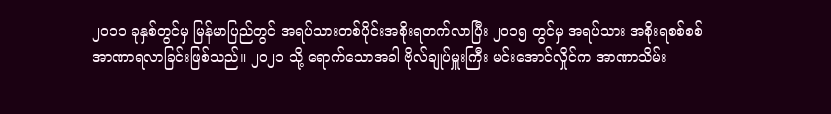၂၀၁၁ ခုနှစ်တွင်မှ မြန်မာပြည်တွင် အရပ်သားတစ်ပိုင်းအစိုးရတက်လာပြီး ၂၀၁၅ တွင်မှ အရပ်သား အစိုးရစစ်စစ် အာဏာရလာခြင်းဖြစ်သည်။ ၂၀၂၁ သို့ ရောက်သောအခါ ဗိုလ်ချုပ်မှူးကြီး မင်းအောင်လှိုင်က အာဏာသိမ်း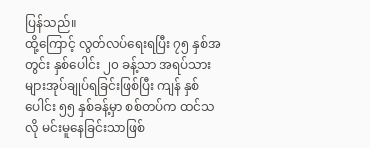ပြန်သည်။
ထို့ကြောင့် လွတ်လပ်ရေးရပြီး ၇၅ နှစ်အတွင်း နှစ်ပေါင်း ၂၀ ခန့်သာ အရပ်သားများအုပ်ချုပ်ရခြင်းဖြစ်ပြီး ကျန် နှစ်ပေါင်း ၅၅ နှစ်ခန့်မှာ စစ်တပ်က ထင်သလို မင်းမူနေခြင်းသာဖြစ်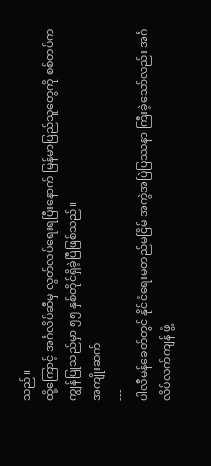သည်။
ထို့ကြောင့် အင်္ဂလိပ်ဆီမှ လွတ်လပ်ရေးရပြီးနောက် မြန်မာပြည်သူတွေကို စစ်တပ်က ကျွန်ပြုသည်မှာ ၅၅ နှစ်တိုင်ရှိခဲ့ပြီဖြစ်သည်။
အကျိုးဆက်
---
ပါလီမန်ခေတ်တွင် နိုင်ငံရေးမတည်မငြိမ် အကွဲအပြဲပြဿနာ ကြီးခဲ့သော်လည်း အင်္ဂလိပ်လက်ကျန် ဖွံ့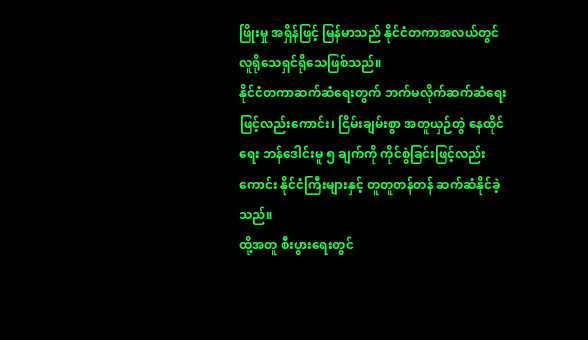ဖြိုးမှု အရှိန်ဖြင့် မြန်မာသည် နိုင်ငံတကာအလယ်တွင် လူရိုသေရှင်ရိုသေဖြစ်သည်။
နိုင်ငံတကာဆက်ဆံရေးတွက် ဘက်မလိုက်ဆက်ဆံရေးဖြင့်လည်းကောင်း၊ ငြိမ်းချမ်းစွာ အတူယှဉ်တွဲ နေထိုင်ရေး ဘန်ဒေါင်းမူ ၅ ချက်ကို ကိုင်စွဲခြင်းဖြင့်လည်းကောင်း နိုင်ငံကြီးများနှင့် တူတူတန်တန် ဆက်ဆံနိုင်ခဲ့သည်။
ထို့အတူ စီးပွားရေးတွင်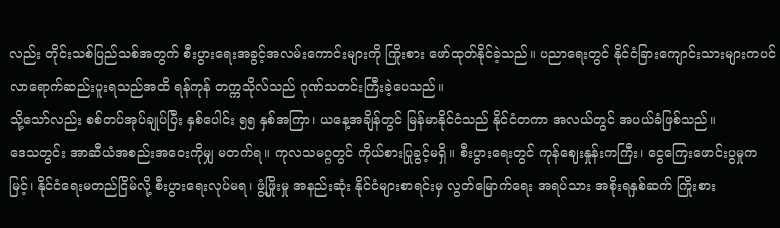လည်း တိုင်းသစ်ပြည်သစ်အတွက် စီးပွားရေးအခွင့်အလမ်းကောင်းများကို ကြိုးစား ဖော်ထုတ်နိုင်ခဲ့သည်။ ပညာရေးတွင် နိုင်ငံခြားကျောင်းသားများကပင် လာရောက်ဆည်းပူးရသည်အထိ ရန်ကုန် တက္ကသိုလ်သည် ဂုဏ်သတင်းကြီးခဲ့ပေသည်။
သို့သော်လည်း စစ်တပ်အုပ်ချုပ်ပြီး နှစ်ပေါင်း ၅၅ နှစ်အကြာ၊ ယနေ့အချိန်တွင် မြန်မာနိုင်ငံသည် နိုင်ငံတကာ အလယ်တွင် အပယ်ခံဖြစ်သည်။
ဒေသတွင်း အာဆီယံအစည်းအဝေးကိုမျှ မတက်ရ။ ကုလသမဂ္ဂတွင် ကိုယ်စားပြုခွင့်မရှိ။ စီးပွားရေးတွင် ကုန်ဈေးနှုန်းကကြီး၊ ငွေကြေးဖောင်းပွမှုက မြင့်၊ နိုင်ငံရေးမတည်ငြိမ်လို့ စီးပွားရေးလုပ်မရ၊ ဖွံ့ဖြိုးမှု အနည်းဆုံး နိုင်ငံများစာရင်းမှ လွတ်မြောက်ရေး အရပ်သား အစိုးရနှစ်ဆက် ကြိုးစား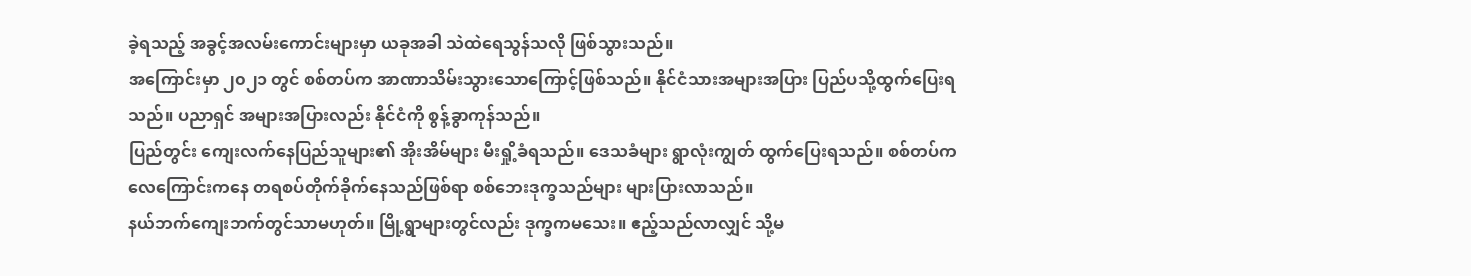ခဲ့ရသည့် အခွင့်အလမ်းကောင်းများမှာ ယခုအခါ သဲထဲရေသွန်သလို ဖြစ်သွားသည်။
အကြောင်းမှာ ၂၀၂၁ တွင် စစ်တပ်က အာဏာသိမ်းသွားသောကြောင့်ဖြစ်သည်။ နိုင်ငံသားအများအပြား ပြည်ပသို့ထွက်ပြေးရသည်။ ပညာရှင် အများအပြားလည်း နိုင်ငံကို စွန့်ခွာကုန်သည်။
ပြည်တွင်း ကျေးလက်နေပြည်သူများ၏ အိုးအိမ်များ မီးရှို့ခံရသည်။ ဒေသခံများ ရွာလုံးကျွတ် ထွက်ပြေးရသည်။ စစ်တပ်က လေကြောင်းကနေ တရစပ်တိုက်ခိုက်နေသည်ဖြစ်ရာ စစ်ဘေးဒုက္ခသည်များ များပြားလာသည်။
နယ်ဘက်ကျေးဘက်တွင်သာမဟုတ်။ မြို့ရွာများတွင်လည်း ဒုက္ခကမသေး။ ဧည့်သည်လာလျှင် သို့မ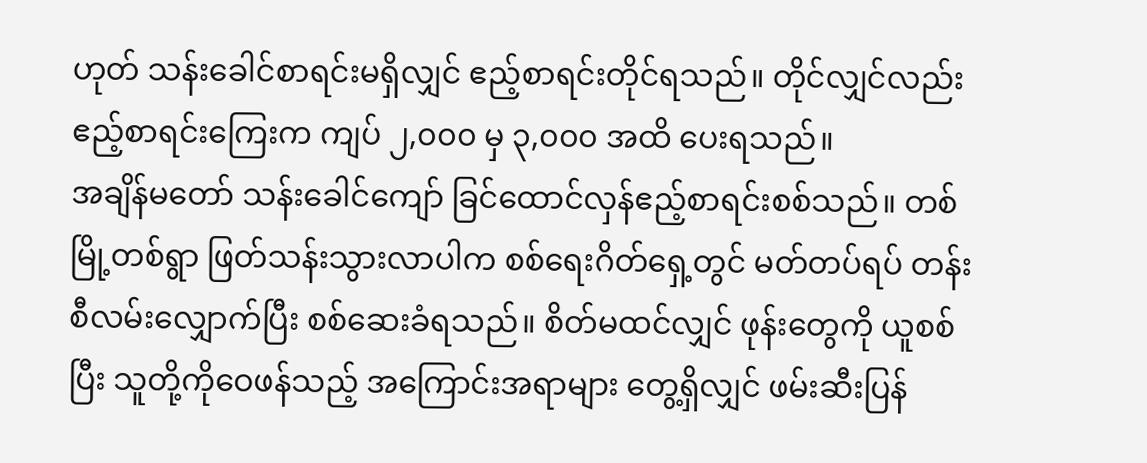ဟုတ် သန်းခေါင်စာရင်းမရှိလျှင် ဧည့်စာရင်းတိုင်ရသည်။ တိုင်လျှင်လည်း ဧည့်စာရင်းကြေးက ကျပ် ၂,၀၀၀ မှ ၃,၀၀၀ အထိ ပေးရသည်။
အချိန်မတော် သန်းခေါင်ကျော် ခြင်ထောင်လှန်ဧည့်စာရင်းစစ်သည်။ တစ်မြို့တစ်ရွာ ဖြတ်သန်းသွားလာပါက စစ်ရေးဂိတ်ရှေ့တွင် မတ်တပ်ရပ် တန်းစီလမ်းလျှောက်ပြီး စစ်ဆေးခံရသည်။ စိတ်မထင်လျှင် ဖုန်းတွေကို ယူစစ်ပြီး သူတို့ကိုဝေဖန်သည့် အကြောင်းအရာများ တွေ့ရှိလျှင် ဖမ်းဆီးပြန်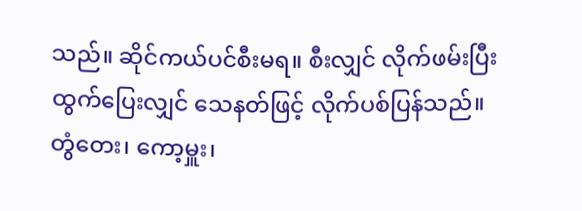သည်။ ဆိုင်ကယ်ပင်စီးမရ။ စီးလျှင် လိုက်ဖမ်းပြီး ထွက်ပြေးလျှင် သေနတ်ဖြင့် လိုက်ပစ်ပြန်သည်။
တွံတေး၊ ကော့မှူး၊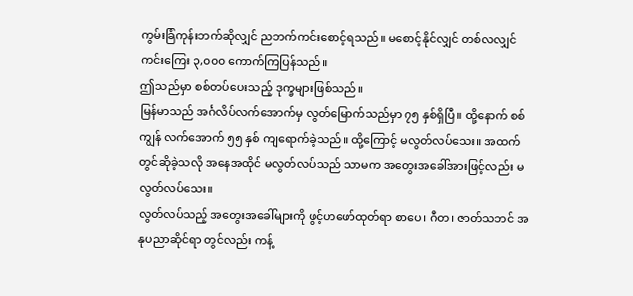ကွမ်းခြံကုန်းဘက်ဆိုလျှင် ညဘက်ကင်းစောင့်ရသည်။ မစောင့်နိုင်လျှင် တစ်လလျှင် ကင်းကြေး ၃,၀၀၀ ကောက်ကြပြန်သည်။
ဤသည်မှာ စစ်တပ်ပေးသည့် ဒုက္ခများဖြစ်သည်။
မြန်မာသည် အင်္ဂလိပ်လက်အောက်မှ လွတ်မြောက်သည်မှာ ၇၅ နှစ်ရှိပြီ။ ထို့နောက် စစ်ကျွန် လက်အောက် ၅၅ နှစ် ကျရောက်ခဲ့သည်။ ထို့ကြောင့် မလွတ်လပ်သေး။ အထက်တွင်ဆိုခဲ့သလို အနေအထိုင် မလွတ်လပ်သည် သာမက အတွေးအခေါ်အားဖြင့်လည်း မလွတ်လပ်သေး။
လွတ်လပ်သည့် အတွေးအခေါ်များကို ဖွင့်ဟဖော်ထုတ်ရာ စာပေ၊ ဂီတ၊ ဇာတ်သဘင် အနုပညာဆိုင်ရာ တွင်လည်း ကန့်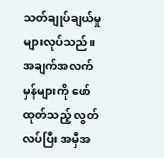သတ်ချုပ်ချယ်မှုများလုပ်သည်။ အချက်အလက်မှန်များကို ဖော်ထုတ်သည့် လွတ်လပ်ပြီး အမှီအ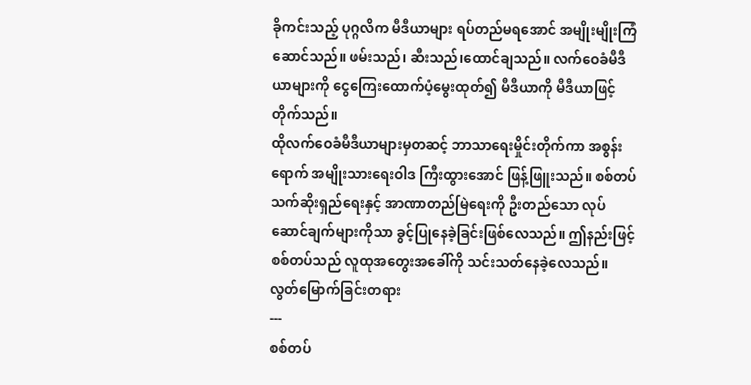ခိုကင်းသည့် ပုဂ္ဂလိက မီဒီယာများ ရပ်တည်မရအောင် အမျိုးမျိုးကြံဆောင်သည်။ ဖမ်းသည်၊ ဆီးသည်၊ထောင်ချသည်။ လက်ဝေခံမီဒီယာများကို ငွေကြေးထောက်ပံ့မွေးထုတ်၍ မီဒီယာကို မီဒီယာဖြင့် တိုက်သည်။
ထိုလက်ဝေခံမီဒီယာများမှတဆင့် ဘာသာရေးမှိုင်းတိုက်ကာ အစွန်းရောက် အမျိုးသားရေးဝါဒ ကြီးထွားအောင် ဖြန့်ဖြူးသည်။ စစ်တပ်သက်ဆိုးရှည်ရေးနှင့် အာဏာတည်မြဲရေးကို ဦးတည်သော လုပ်ဆောင်ချက်များကိုသာ ခွင့်ပြုနေခဲ့ခြင်းဖြစ်လေသည်။ ဤနည်းဖြင့် စစ်တပ်သည် လူထုအတွေးအခေါ်ကို သင်းသတ်နေခဲ့လေသည်။
လွတ်မြောက်ခြင်းတရား
---
စစ်တပ်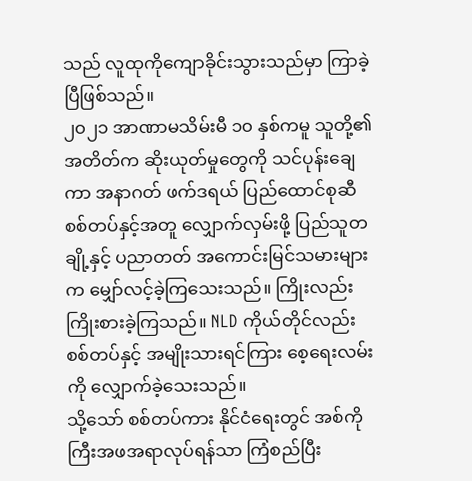သည် လူထုကိုကျောခိုင်းသွားသည်မှာ ကြာခဲ့ပြီဖြစ်သည်။
၂၀၂၁ အာဏာမသိမ်းမီ ၁၀ နှစ်ကမူ သူတို့၏ အတိတ်က ဆိုးယုတ်မှုတွေကို သင်ပုန်းချေကာ အနာဂတ် ဖက်ဒရယ် ပြည်ထောင်စုဆီ စစ်တပ်နှင့်အတူ လျှောက်လှမ်းဖို့ ပြည်သူတချို့နှင့် ပညာတတ် အကောင်းမြင်သမားများက မျှော်လင့်ခဲ့ကြသေးသည်။ ကြိုးလည်းကြိုးစားခဲ့ကြသည်။ NLD ကိုယ်တိုင်လည်း စစ်တပ်နှင့် အမျိုးသားရင်ကြား စေ့ရေးလမ်းကို လျှောက်ခဲ့သေးသည်။
သို့သော် စစ်တပ်ကား နိုင်ငံရေးတွင် အစ်ကိုကြီးအဖအရာလုပ်ရန်သာ ကြံစည်ပြီး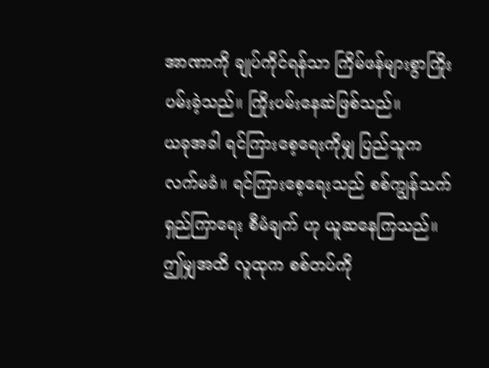အာဏာကို ချုပ်ကိုင်ရန်သာ ကြိမ်ဖန်များစွာကြိုးပမ်းခဲ့သည်။ ကြိုးပမ်းနေဆဲဖြစ်သည်။
ယခုအခါ ရင်ကြားစေ့ရေးကိုမျှ ပြည်သူက လက်မခံ။ ရင်ကြားစေ့ရေးသည် စစ်ကျွန်သက် ရှည်ကြာရေး စီမံချက် ဟု ယူဆနေကြသည်။ ဤမျှအထိ လူထုက စစ်တပ်ကို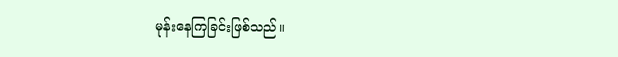မုန်းနေကြခြင်းဖြစ်သည်။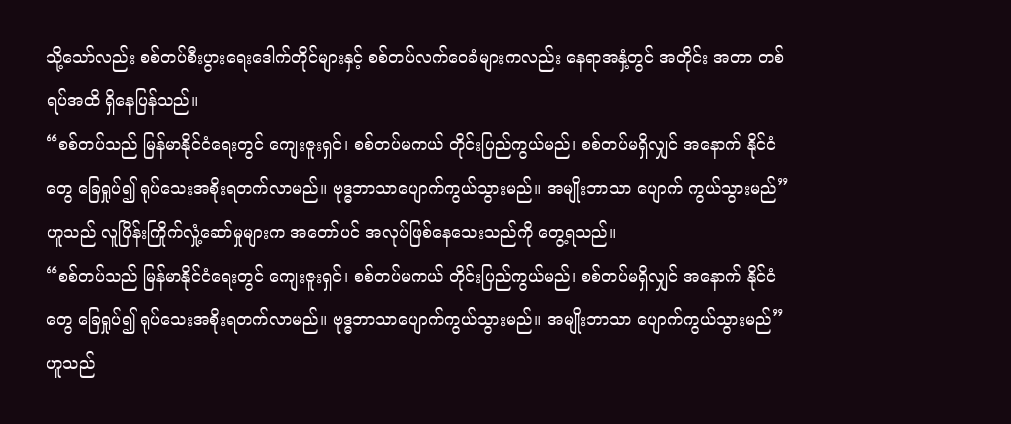သို့သော်လည်း စစ်တပ်စီးပွားရေးဒေါက်တိုင်များနှင့် စစ်တပ်လက်ဝေခံများကလည်း နေရာအနှံ့တွင် အတိုင်း အတာ တစ်ရပ်အထိ ရှိနေပြန်သည်။
“စစ်တပ်သည် မြန်မာနိုင်ငံရေးတွင် ကျေးဇူးရှင်၊ စစ်တပ်မကယ် တိုင်းပြည်ကွယ်မည်၊ စစ်တပ်မရှိလျှင် အနောက် နိုင်ငံတွေ ခြေရှုပ်၍ ရုပ်သေးအစိုးရတက်လာမည်။ ဗုဒ္ဓဘာသာပျောက်ကွယ်သွားမည်။ အမျိုးဘာသာ ပျောက် ကွယ်သွားမည်” ဟူသည် လူပြိန်းကြိုက်လှုံ့ဆော်မှုများက အတော်ပင် အလုပ်ဖြစ်နေသေးသည်ကို တွေ့ရသည်။
“စစ်တပ်သည် မြန်မာနိုင်ငံရေးတွင် ကျေးဇူးရှင်၊ စစ်တပ်မကယ် တိုင်းပြည်ကွယ်မည်၊ စစ်တပ်မရှိလျှင် အနောက် နိုင်ငံတွေ ခြေရှုပ်၍ ရုပ်သေးအစိုးရတက်လာမည်။ ဗုဒ္ဓဘာသာပျောက်ကွယ်သွားမည်။ အမျိုးဘာသာ ပျောက်ကွယ်သွားမည်” ဟူသည်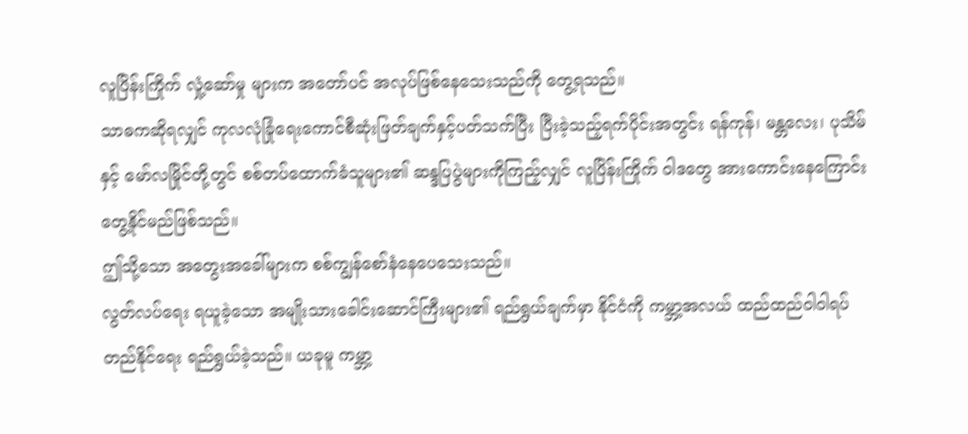လူပြိန်းကြိုက် လှုံ့ဆော်မှု များက အတော်ပင် အလုပ်ဖြစ်နေသေးသည်ကို တွေ့ရသည်။
သာဓကဆိုရလျှင် ကုလလုံခြုံရေးကောင်စီဆုံးဖြတ်ချက်နှင့်ပတ်သက်ပြီး ပြီးခဲ့သည့်ရက်ပိုင်းအတွင်း ရန်ကုန်၊ မန္တလေး၊ ပုသိမ်နှင့် မော်လမြိုင်တို့တွင် စစ်တပ်ထောက်ခံသူများ၏ ဆန္ဒပြပွဲများကိုကြည့်လျှင် လူပြိန်းကြိုက် ဝါဒတွေ အားကောင်းနေကြောင်းတွေ့နိုင်မည်ဖြစ်သည်။
ဤသို့သော အတွေးအခေါ်များက စစ်ကျွန်စော်နံနေပေသေးသည်။
လွတ်လပ်ရေး ရယူခဲ့သော အမျိုးသားခေါင်းဆောင်ကြီးများ၏ ရည်ရွယ်ချက်မှာ နိုင်ငံကို ကမ္ဘာ့အလယ် ထည်ထည်ဝါဝါရပ်တည်နိုင်ရေး ရည်ရွယ်ခဲ့သည်။ ယခုမူ ကမ္ဘာ့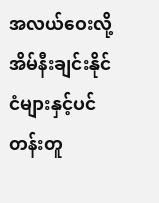အလယ်ဝေးလို့ အိမ်နီးချင်းနိုင်ငံများနှင့်ပင် တန်းတူ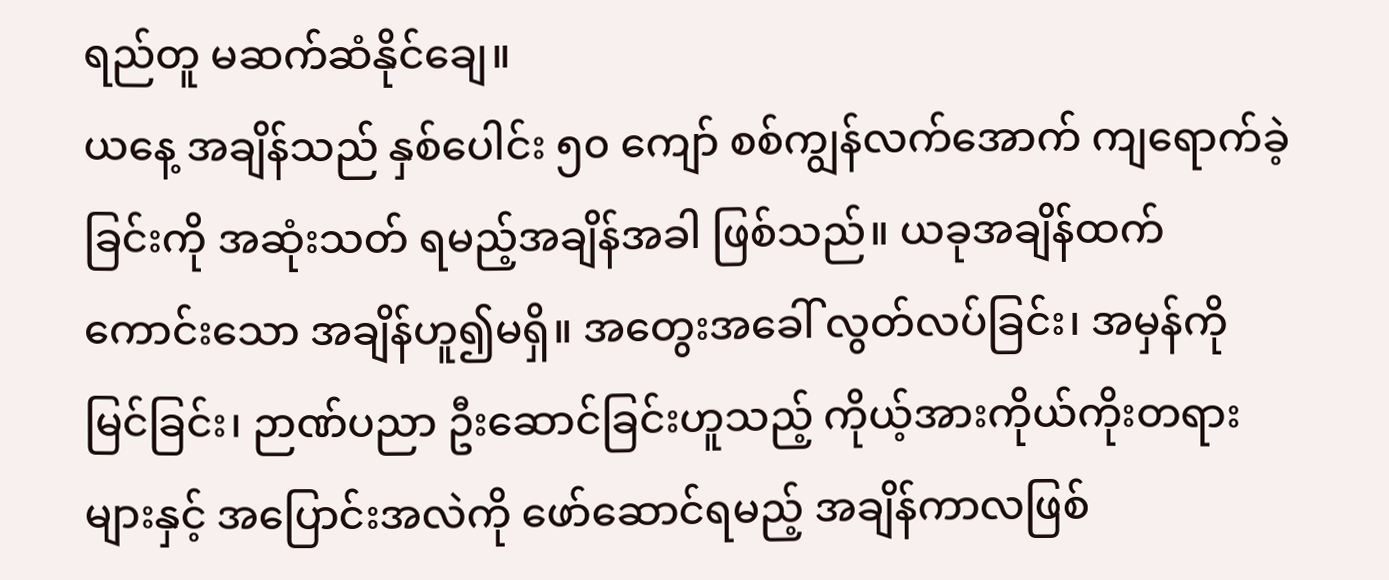ရည်တူ မဆက်ဆံနိုင်ချေ။
ယနေ့ အချိန်သည် နှစ်ပေါင်း ၅၀ ကျော် စစ်ကျွန်လက်အောက် ကျရောက်ခဲ့ခြင်းကို အဆုံးသတ် ရမည့်အချိန်အခါ ဖြစ်သည်။ ယခုအချိန်ထက် ကောင်းသော အချိန်ဟူ၍မရှိ။ အတွေးအခေါ် လွတ်လပ်ခြင်း၊ အမှန်ကို မြင်ခြင်း၊ ဉာဏ်ပညာ ဦးဆောင်ခြင်းဟူသည့် ကိုယ့်အားကိုယ်ကိုးတရားများနှင့် အပြောင်းအလဲကို ဖော်ဆောင်ရမည့် အချိန်ကာလဖြစ်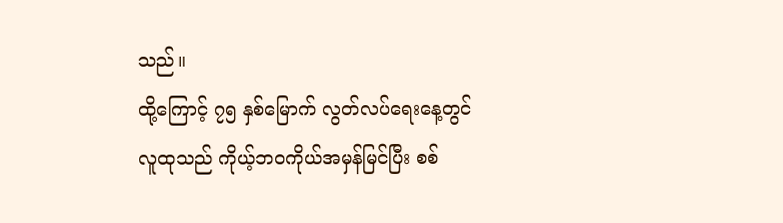သည်။
ထို့ကြောင့် ၇၅ နှစ်မြောက် လွတ်လပ်ရေးနေ့တွင် လူထုသည် ကိုယ့်ဘဝကိုယ်အမှန်မြင်ပြီး စစ်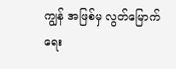ကျွန် အဖြစ်မှ လွတ်မြောက်ရေး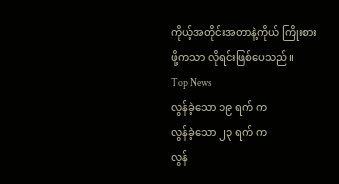ကိုယ့်အတိုင်းအတာနဲ့ကိုယ် ကြိုးစားဖို့ကသာ လိုရင်းဖြစ်ပေသည်။
Top News
လွန်ခဲ့သော ၁၉ ရက် က
လွန်ခဲ့သော ၂၃ ရက် က
လွန်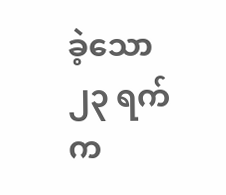ခဲ့သော ၂၃ ရက် က